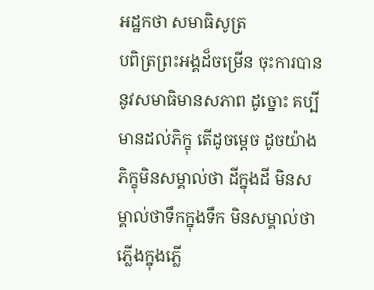អដ្ឋកថា សមាធិសូត្រ
បពិត្រព្រះអង្គដ៏ចម្រើន ចុះការបាននូវសមាធិមានសភាព ដូច្នោះ គប្បីមានដល់ភិក្ខុ តើដូចម្តេច ដូចយ៉ាងភិក្ខុមិនសម្គាល់ថា ដីក្នុងដី មិនសម្គាល់ថាទឹកក្នុងទឹក មិនសម្គាល់ថាភ្លើងក្នុងភ្លើ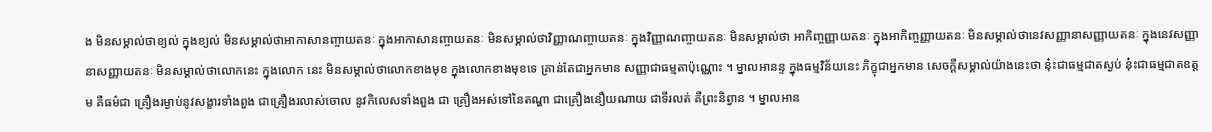ង មិនសម្គាល់ថាខ្យល់ ក្នុងខ្យល់ មិនសម្គាល់ថាអាកាសានញ្ចាយតនៈ ក្នុងអាកាសានញ្ចាយតនៈ មិនសម្គាល់ថាវិញ្ញាណញ្ចាយតនៈ ក្នុងវិញ្ញាណញ្ចាយតនៈ មិនសម្គាល់ថា អាកិញ្ចញ្ញាយតនៈ ក្នុងអាកិញ្ចញ្ញាយតនៈ មិនសម្គាល់ថានេវសញ្ញានាសញ្ញាយតនៈ ក្នុងនេវសញ្ញានាសញ្ញាយតនៈ មិនសម្គាល់ថាលោកនេះ ក្នុងលោក នេះ មិនសម្គាល់ថាលោកខាងមុខ ក្នុងលោកខាងមុខទេ គ្រាន់តែជាអ្នកមាន សញ្ញាជាធម្មតាប៉ុណ្ណោះ ។ ម្នាលអានន្ទ ក្នុងធម្មវិន័យនេះ ភិក្ខុជាអ្នកមាន សេចក្តីសម្គាល់យ៉ាងនេះថា នុ៎ះជាធម្មជាតស្ងប់ នុ៎ះជាធម្មជាតឧត្តម គឺធម៌ជា គ្រឿងរម្ងាប់នូវសង្ខារទាំងពួង ជាគ្រឿងរលាស់ចោល នូវកិលេសទាំងពួង ជា គ្រឿងអស់ទៅនៃតណ្ហា ជាគ្រឿងនឿយណាយ ជាទីរលត់ គឺព្រះនិព្វាន ។ ម្នាលអាន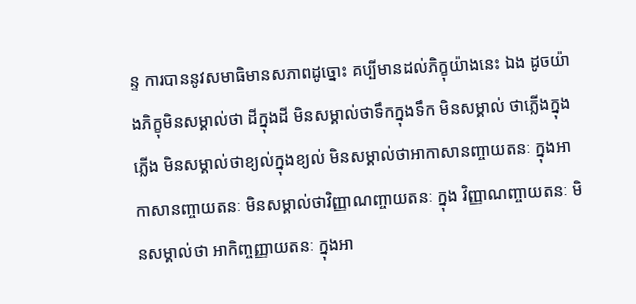ន្ទ ការបាននូវសមាធិមានសភាពដូច្នោះ គប្បីមានដល់ភិក្ខុយ៉ាងនេះ ឯង ដូចយ៉ាងភិក្ខុមិនសម្គាល់ថា ដីក្នុងដី មិនសម្គាល់ថាទឹកក្នុងទឹក មិនសម្គាល់ ថាភ្លើងក្នុងភ្លើង មិនសម្គាល់ថាខ្យល់ក្នុងខ្យល់ មិនសម្គាល់ថាអាកាសានញ្ចាយតនៈ ក្នុងអាកាសានញ្ចាយតនៈ មិនសម្គាល់ថាវិញ្ញាណញ្ចាយតនៈ ក្នុង វិញ្ញាណញ្ចាយតនៈ មិនសម្គាល់ថា អាកិញ្ចញ្ញាយតនៈ ក្នុងអា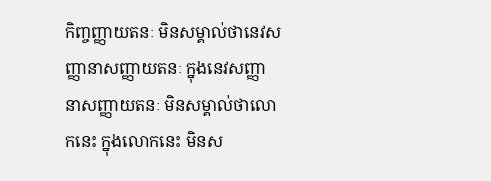កិញ្ចញ្ញាយតនៈ មិនសម្គាល់ថានេវសញ្ញានាសញ្ញាយតនៈ ក្នុងនេវសញ្ញានាសញ្ញាយតនៈ មិនសម្គាល់ថាលោកនេះ ក្នុងលោកនេះ មិនស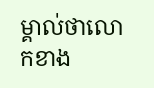ម្គាល់ថាលោកខាង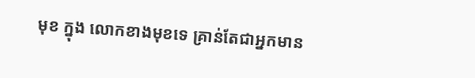មុខ ក្នុង លោកខាងមុខទេ គ្រាន់តែជាអ្នកមាន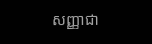សញ្ញាជា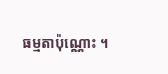ធម្មតាប៉ុណ្ណោះ ។